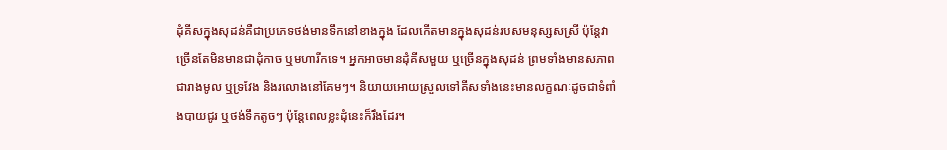ដុំគីសក្នុងសុដន់គឺជាប្រភេទថង់មានទឹកនៅខាងក្នុង ដែលកើតមានក្នុងសុដន់របសមនុស្សសស្រី ប៉ុន្តែវាច្រើនតែមិនមានជាដុំកាច ឬមហារីកទេ។ អ្នកអាចមានដុំគីសមួយ ឬច្រើនក្នុងសុដន់ ព្រមទាំងមានសភាពជារាងមូល ឬទ្រវែង និងរលោងនៅគែមៗ។ និយាយអោយស្រួលទៅគីសទាំងនេះមានលក្ខណៈដូចជាទំពាំងបាយជូរ ឬថង់ទឹកតូចៗ ប៉ុន្តែពេលខ្លះដុំនេះក៏រឹងដែរ។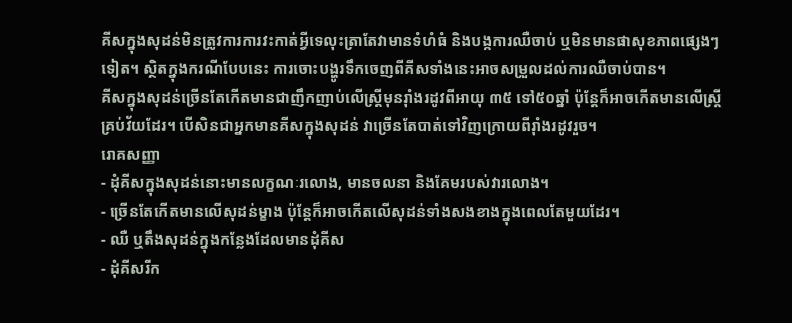គីសក្នុងសុដន់មិនត្រូវការការវះកាត់អ្វីទេលុះត្រាតែវាមានទំហំធំ និងបង្កការឈឺចាប់ ឬមិនមានផាសុខភាពផ្សេងៗទៀត។ ស្ថិតក្នុងករណីបែបនេះ ការចោះបង្ហូរទឹកចេញពីគីសទាំងនេះអាចសម្រួលដល់ការឈឺចាប់បាន។
គីសក្នុងសុដន់ច្រើនតែកើតមានជាញឹកញាប់លើស្រ្តីមុនរ៉ាំងរដូវពីអាយុ ៣៥ ទៅ៥០ឆ្នាំ ប៉ុន្តែក៏អាចកើតមានលើស្រ្តីគ្រប់វ័យដែរ។ បើសិនជាអ្នកមានគីសក្នុងសុដន់ វាច្រើនតែបាត់ទៅវិញក្រោយពីរ៉ាំងរដូវរួច។
រោគសញ្ញា
- ដុំគីសក្នុងសុដន់នោះមានលក្ខណៈរលោង, មានចលនា និងគែមរបស់វារលោង។
- ច្រើនតែកើតមានលើសុដន់ម្ខាង ប៉ុន្តែក៏អាចកើតលើសុដន់ទាំងសងខាងក្នុងពេលតែមួយដែរ។
- ឈឺ ឬតឹងសុដន់ក្នុងកន្លែងដែលមានដុំគីស
- ដុំគីសរីក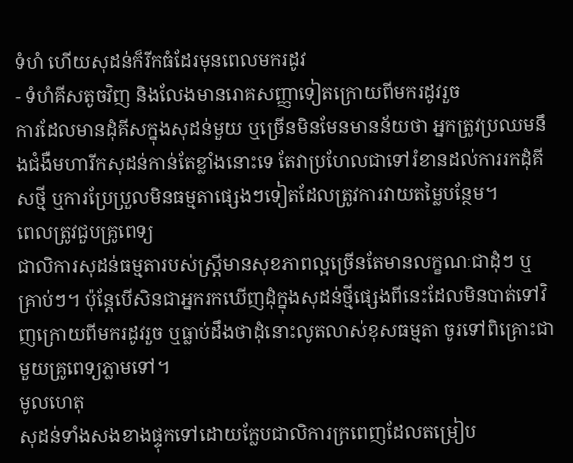ទំហំ ហើយសុដន់ក៏រីកធំដែរមុនពេលមករដូវ
- ទំហំគីសតូចវិញ និងលែងមានរោគសញ្ញាទៀតក្រោយពីមករដូវរួច
ការដែលមានដុំគីសក្នុងសុដន់មួយ ឬច្រើនមិនមែនមានន័យថា អ្នកត្រូវប្រឈមនឹងជំងឺមហារីកសុដន់កាន់តែខ្លាំងនោះទេ តែវាប្រហែលជាទៅរំខានដល់ការរកដុំគីសថ្មី ឬការប្រែប្រួលមិនធម្មតាផ្សេងៗទៀតដែលត្រូវការវាយតម្លៃបន្ថែម។
ពេលត្រូវជួបគ្រូពេទ្យ
ជាលិការសុដន់ធម្មតារបស់ស្រ្តីមានសុខភាពល្អច្រើនតែមានលក្ខណៈជាដុំៗ ឬគ្រាប់ៗ។ ប៉ុន្តែបើសិនជាអ្នករកឃើញដុំក្នុងសុដន់ថ្មីផ្សេងពីនេះដែលមិនបាត់ទៅវិញក្រោយពីមករដូវរួច ឬធ្លាប់ដឹងថាដុំនោះលូតលាស់ខុសធម្មតា ចូរទៅពិគ្រោះជាមួយគ្រូពេទ្យភ្លាមទៅ។
មូលហេតុ
សុដន់ទាំងសងខាងផ្ទុកទៅដោយក្លែបជាលិការក្រពេញដែលតម្រៀប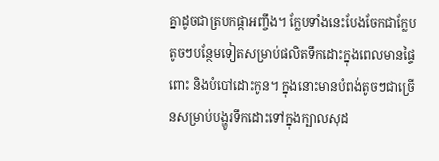គ្នាដូចជាត្របកផ្កាអញ្ចឹង។ ក្លែបទាំងនេះបែងចែកជាក្លែបតូចៗបន្ថែមទៀតសម្រាប់ផលិតទឹកដោះក្នុងពេលមានផ្ទៃពោះ និងបំបៅដោះកូន។ ក្នុងនោះមានបំពង់តូចៗជាច្រើនសម្រាប់បង្ហូរទឹកដោះទៅក្នុងក្បាលសុដ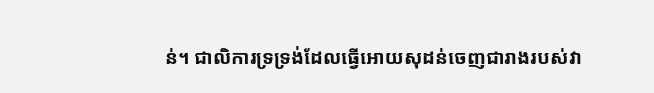ន់។ ជាលិការទ្រទ្រង់ដែលធ្វើអោយសុដន់ចេញជារាងរបស់វា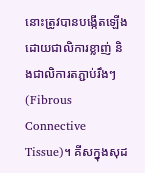នោះត្រូវបានបង្កើតឡើងដោយជាលិការខ្លាញ់ និងជាលិការតភ្ជាប់រឹងៗ (Fibrous Connective Tissue)។ គីសក្នុងសុដ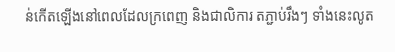ន់កើតឡើងនៅពេលដែលក្រពេញ និងជាលិការ តភ្ជាប់រឹងៗ ទាំងនេះលូត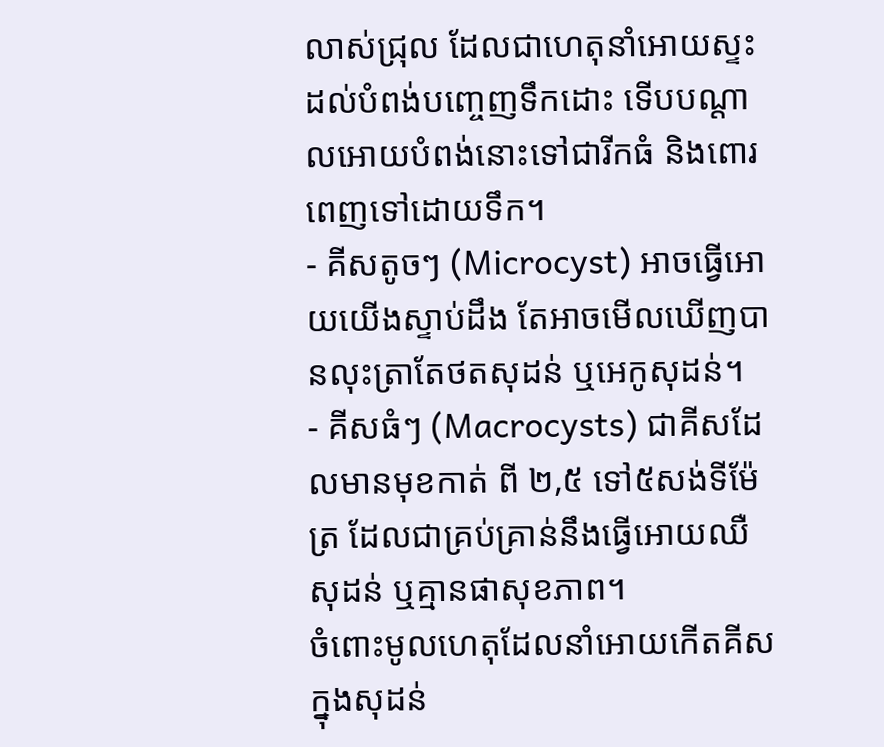លាស់ជ្រុល ដែលជាហេតុនាំអោយស្ទះដល់បំពង់បញ្ចេញទឹកដោះ ទើបបណ្តាលអោយបំពង់នោះទៅជារីកធំ និងពោរពេញទៅដោយទឹក។
- គីសតូចៗ (Microcyst) អាចធ្វើអោយយើងស្ទាប់ដឹង តែអាចមើលឃើញបានលុះត្រាតែថតសុដន់ ឬអេកូសុដន់។
- គីសធំៗ (Macrocysts) ជាគីសដែលមានមុខកាត់ ពី ២,៥ ទៅ៥សង់ទីម៉ែត្រ ដែលជាគ្រប់គ្រាន់នឹងធ្វើអោយឈឺសុដន់ ឬគ្មានផាសុខភាព។
ចំពោះមូលហេតុដែលនាំអោយកើតគីសក្នុងសុដន់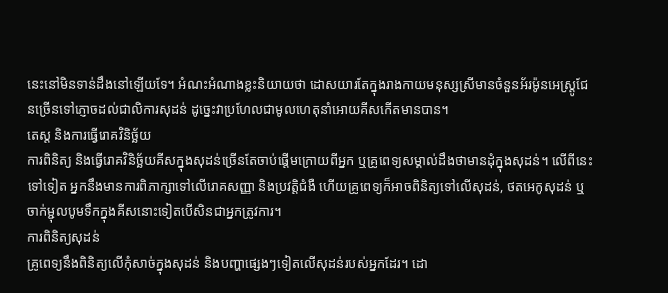នេះនៅមិនទាន់ដឹងនៅឡើយទែ។ អំណះអំណាងខ្លះនិយាយថា ដោសយារតែក្នុងរាងកាយមនុស្សស្រីមានចំនួនអ័រម៉ូនអេស្ត្រូជែនច្រើនទៅភ្ញោចដល់ជាលិការសុដន់ ដូច្នេះវាប្រហែលជាមូលហេតុនាំអោយគីសកើតមានបាន។
តេស្ត និងការធ្វើរោគវិនិច្ឆ័យ
ការពិនិត្យ និងធ្វើរោគវិនិច្ឆ័យគីសក្នុងសុដន់ច្រើនតែចាប់ផ្តើមក្រោយពីអ្នក ឬគ្រូពេទ្យសម្គាល់ដឹងថាមានដុំក្នុងសុដន់។ លើពីនេះទៅទៀត អ្នកនឹងមានការពិភាក្សាទៅលើរោគសញ្ញា និងប្រវតិ្តជំងឺ ហើយគ្រូពេទ្យក៏អាចពិនិត្យទៅលើសុដន់, ថតអេកូសុដន់ ឬចាក់ម្ជុលបូមទឹកក្នុងគីសនោះទៀតបើសិនជាអ្នកត្រូវការ។
ការពិនិត្យសុដន់
គ្រូពេទ្យនឹងពិនិត្យលើកុំសាច់ក្នុងសុដន់ និងបញ្ហាផ្សេងៗទៀតលើសុដន់របស់អ្នកដែរ។ ដោ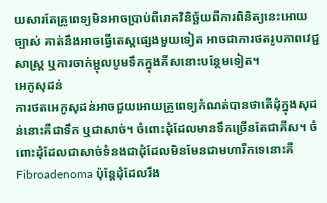យសារតែគ្រូពេទ្យមិនអាចប្រាប់ពីរោគវិនិច្ឆ័យពីការពិនិត្យនេះអោយច្បាស់ គាត់នឹងអាចធ្វើតេស្តផ្សេងមួយទៀត អាចជាការថតរូបភាពវេជ្ជសាស្រ្ត ឬការចាក់ម្ជុលបូមទឹកក្នុងគីសនោះបន្ថែមទៀត។
អេកូសុដន់
ការថតអេកូសុដន់អាចជួយអោយគ្រូពេទ្យកំណត់បានថាតើដុំក្នុងសុដន់នោះគឺជាទឹក ឬជាសាច់។ ចំពោះដុំដែលមានទឹកច្រើនតែជាគីស។ ចំពោះដុំដែលជាសាច់ទំនងជាដុំដែលមិនមែនជាមហារីកទេនោះគឺ Fibroadenoma ប៉ុន្តែដុំដែលរឹង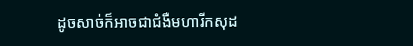ដូចសាច់ក៏អាចជាជំងឺមហារីកសុដ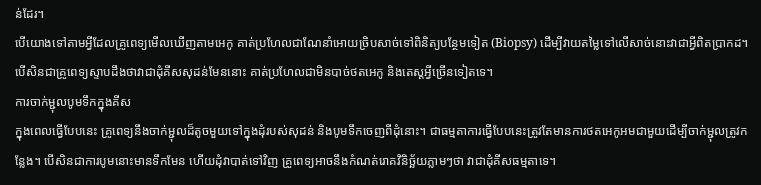ន់ដែរ។
បើយោងទៅតាមអ្វីដែលគ្រូពេទ្យមើលឃើញតាមអេកូ គាត់ប្រហែលជាណែនាំអោយច្រិបសាច់ទៅពិនិត្យបន្ថែមទៀត (Biopsy) ដើម្បីវាយតម្លៃទៅលើសាច់នោះវាជាអ្វីពិតប្រាកដ។ បើសិនជាគ្រូពេទ្យស្ទាបដឹងថាវាជាដុំគីសសុដន់មែននោះ គាត់ប្រហែលជាមិនបាច់ថតអេកូ និងតេស្តអ្វីច្រើនទៀតទេ។
ការចាក់ម្ជុលបូមទឹកក្នុងគីស
ក្នុងពេលធ្វើបែបនេះ គ្រូពេទ្យនឹងចាក់ម្ជុលដ៏តូចមួយទៅក្នុងដុំរបស់សុដន់ និងបូមទឹកចេញពីដុំនោះ។ ជាធម្មតាការធ្វើបែបនេះត្រូវតែមានការថតអេកូអមជាមួយដើម្បីចាក់ម្ជុលត្រូវកន្លែង។ បើសិនជាការបូមនោះមានទឹកមែន ហើយដុំវាបាត់ទៅវិញ គ្រូពេទ្យអាចនឹងកំណត់រោគវិនិច្ឆ័យភ្លាមៗថា វាជាដុំគីសធម្មតាទេ។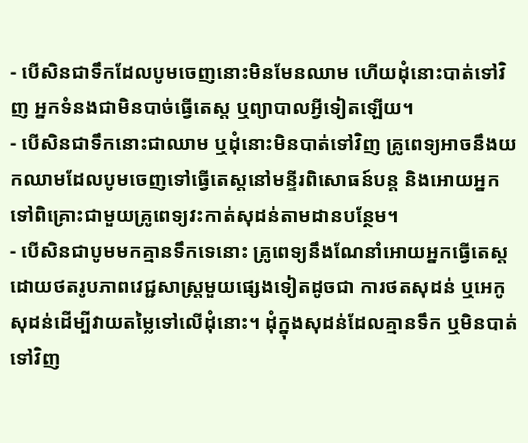- បើសិនជាទឹកដែលបូមចេញនោះមិនមែនឈាម ហើយដុំនោះបាត់ទៅវិញ អ្នកទំនងជាមិនបាច់ធ្វើតេស្ត ឬព្យាបាលអ្វីទៀតឡើយ។
- បើសិនជាទឹកនោះជាឈាម ឬដុំនោះមិនបាត់ទៅវិញ គ្រូពេទ្យអាចនឹងយកឈាមដែលបូមចេញទៅធ្វើតេស្តនៅមន្ទីរពិសោធន៍បន្ត និងអោយអ្នកទៅពិគ្រោះជាមួយគ្រូពេទ្យវះកាត់សុដន់តាមដានបន្ថែម។
- បើសិនជាបូមមកគ្មានទឹកទេនោះ គ្រូពេទ្យនឹងណែនាំអោយអ្នកធ្វើតេស្តដោយថតរូបភាពវេជ្ជសាស្រ្តមួយផ្សេងទៀតដូចជា ការថតសុដន់ ឬអេកូសុដន់ដើម្បីវាយតម្លៃទៅលើដុំនោះ។ ដុំក្នុងសុដន់ដែលគ្មានទឹក ឬមិនបាត់ទៅវិញ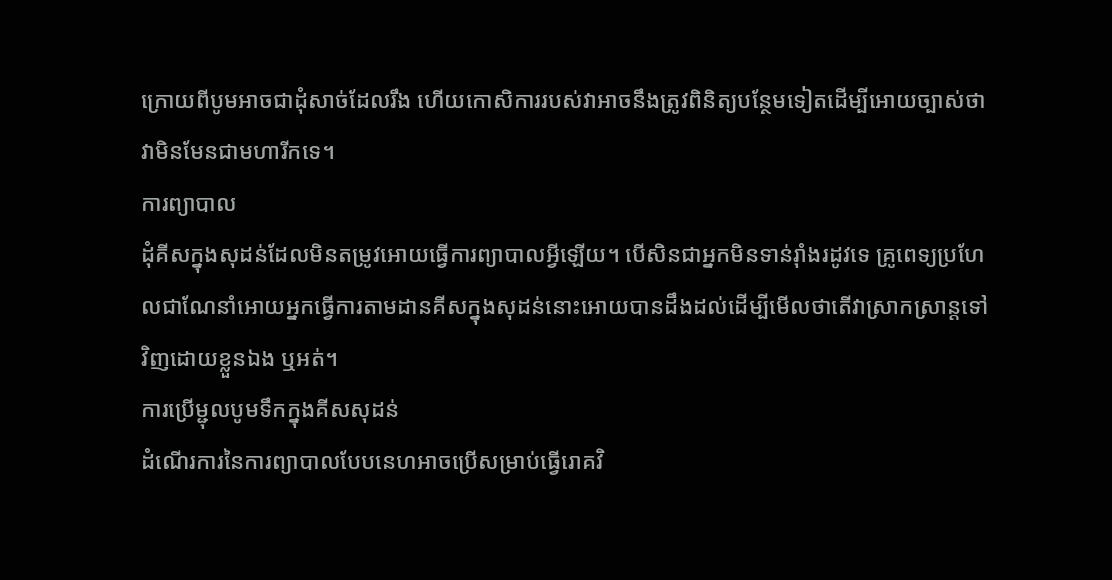ក្រោយពីបូមអាចជាដុំសាច់ដែលរឹង ហើយកោសិការរបស់វាអាចនឹងត្រូវពិនិត្យបន្ថែមទៀតដើម្បីអោយច្បាស់ថាវាមិនមែនជាមហារីកទេ។
ការព្យាបាល
ដុំគីសក្នុងសុដន់ដែលមិនតម្រូវអោយធ្វើការព្យាបាលអ្វីឡើយ។ បើសិនជាអ្នកមិនទាន់រ៉ាំងរដូវទេ គ្រូពេទ្យប្រហែលជាណែនាំអោយអ្នកធ្វើការតាមដានគីសក្នុងសុដន់នោះអោយបានដឹងដល់ដើម្បីមើលថាតើវាស្រាកស្រាន្តទៅវិញដោយខ្លួនឯង ឬអត់។
ការប្រើម្ជុលបូមទឹកក្នុងគីសសុដន់
ដំណើរការនៃការព្យាបាលបែបនេហអាចប្រើសម្រាប់ធ្វើរោគវិ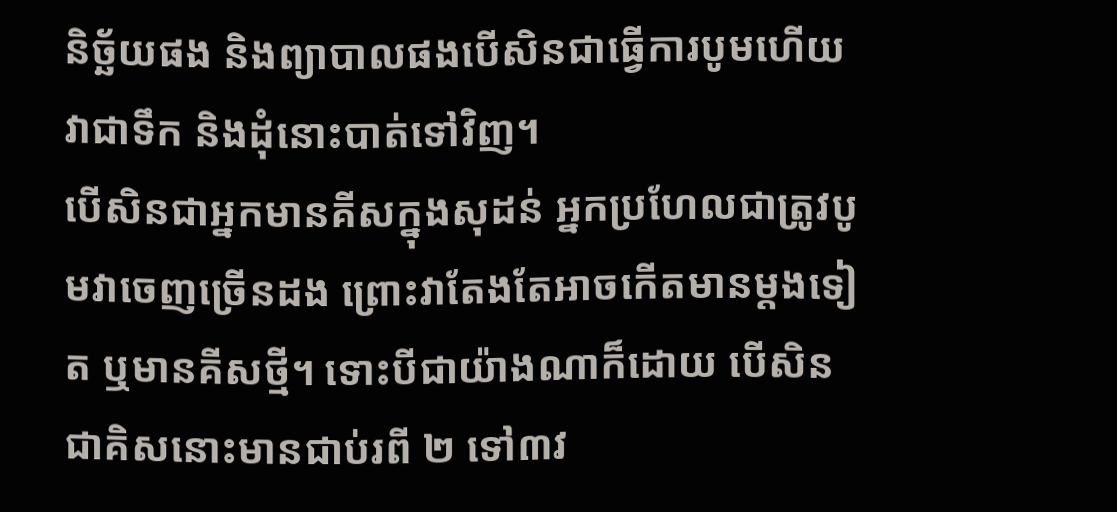និច្ឆ័យផង និងព្យាបាលផងបើសិនជាធ្វើការបូមហើយ វាជាទឹក និងដុំនោះបាត់ទៅវិញ។
បើសិនជាអ្នកមានគីសក្នុងសុដន់ អ្នកប្រហែលជាត្រូវបូមវាចេញច្រើនដង ព្រោះវាតែងតែអាចកើតមានម្តងទៀត ឬមានគីសថ្មី។ ទោះបីជាយ៉ាងណាក៏ដោយ បើសិនជាគិសនោះមានជាប់រពី ២ ទៅ៣វ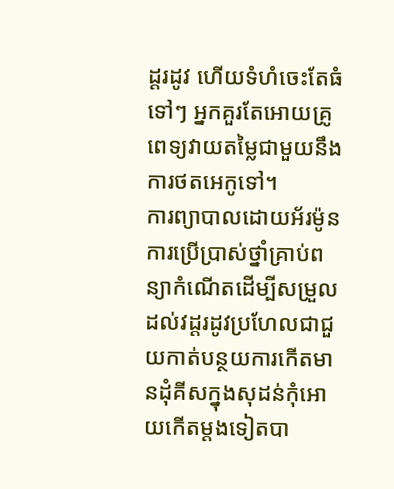ដ្តរដូវ ហើយទំហំចេះតែធំទៅៗ អ្នកគួរតែអោយគ្រូពេទ្យវាយតម្លៃជាមួយនឹងការថតអេកូទៅ។
ការព្យាបាលដោយអ័រម៉ូន
ការប្រើប្រាស់ថ្នាំគ្រាប់ពន្យាកំណើតដើម្បីសម្រួលដល់វដ្តរដូវប្រហែលជាជួយកាត់បន្ថយការកើតមានដុំគីសក្នុងសុដន់កុំអោយកើតម្តងទៀតបា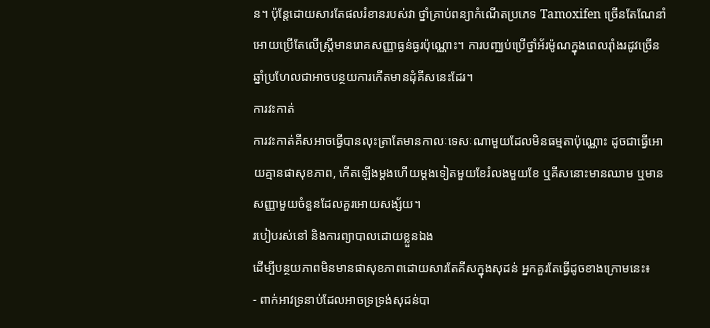ន។ ប៉ុន្តែដោយសារតែផលរំខានរបស់វា ថ្នាំគ្រាប់ពន្យាកំណើតប្រភេទ Tamoxifen ច្រើនតែណែនាំអោយប្រើតែលើស្រ្តីមានរោគសញ្ញាធ្ងន់ធ្ងរប៉ុណ្ណោះ។ ការបញ្ឈប់ប្រើថ្នាំអ័រម៉ូណក្នុងពេលរ៉ាំងរដូវច្រើនឆ្នាំប្រហែលជាអាចបន្ថយការកើតមានដុំគីសនេះដែរ។
ការវះកាត់
ការវះកាត់គីសអាចធ្វើបានលុះត្រាតែមានកាលៈទេសៈណាមួយដែលមិនធម្មតាប៉ុណ្ណោះ ដូចជាធ្វើអោយគ្មានផាសុខភាព, កើតឡើងម្តងហើយម្តងទៀតមួយខែរំលងមួយខែ ឬគីសនោះមានឈាម ឬមានសញ្ញាមួយចំនួនដែលគួរអោយសង្ស័យ។
របៀបរស់នៅ និងការព្យាបាលដោយខ្លួនឯង
ដើម្បីបន្ថយភាពមិនមានផាសុខភាពដោយសារតែគីសក្នុងសុដន់ អ្នកគួរតែធ្វើដូចខាងក្រោមនេះ៖
- ពាក់អាវទ្រនាប់ដែលអាចទ្រទ្រង់សុដន់បា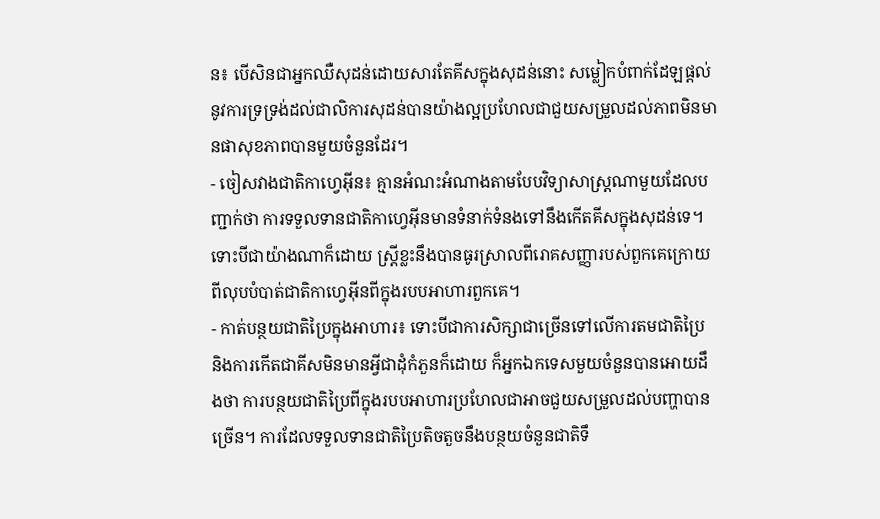ន៖ បើសិនជាអ្នកឈឺសុដន់ដោយសារតែគីសក្នុងសុដន់នោះ សម្លៀកបំពាក់ដែឡផ្តល់នូវការទ្រទ្រង់ដល់ជាលិការសុដន់បានយ៉ាងល្អប្រហែលជាជួយសម្រួលដល់ភាពមិនមានផាសុខភាពបានមួយចំនួនដែរ។
- ចៀសវាងជាតិកាហ្វេអ៊ីន៖ គ្មានអំណះអំណាងតាមបែបវិទ្យាសាស្រ្តណាមួយដែលបញ្ជាក់ថា ការទទួលទានជាតិកាហ្វេអ៊ីនមានទំនាក់ទំនងទៅនឹងកើតគីសក្នុងសុដន់ទេ។ ទោះបីជាយ៉ាងណាក៏ដោយ ស្រ្តីខ្លះនឹងបានធូរស្រាលពីរោគសញ្ញារបស់ពួកគេក្រោយពីលុបបំបាត់ជាតិកាហ្វេអ៊ីនពីក្នុងរបបអាហារពួកគេ។
- កាត់បន្ថយជាតិប្រៃក្នុងអាហារ៖ ទោះបីជាការសិក្សាជាច្រើនទៅលើការតមជាតិប្រៃ និងការកើតជាគីសមិនមានអ្វីជាដុំកំភួនក៏ដោយ ក៏អ្នកឯកទេសមួយចំនួនបានអោយដឹងថា ការបន្ថយជាតិប្រៃពីក្នុងរបបអាហារប្រហែលជាអាចជួយសម្រួលដល់បញ្ហាបានច្រើន។ ការដែលទទួលទានជាតិប្រៃតិចតួចនឹងបន្ថយចំនួនជាតិទឹ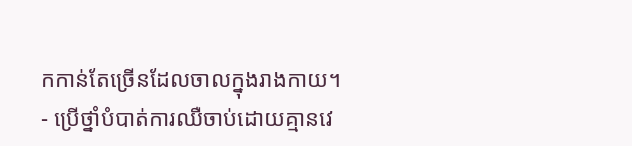កកាន់តែច្រើនដែលចាលក្នុងរាងកាយ។
- ប្រើថ្នាំបំបាត់ការឈឺចាប់ដោយគ្មានវេ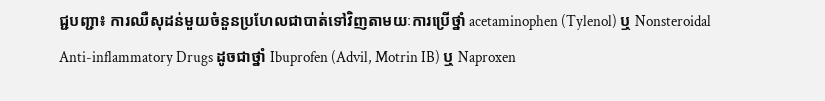ជ្ជបញ្ជា៖ ការឈឺសុដន់មួយចំនួនប្រហែលជាបាត់ទៅវិញតាមយៈការប្រើថ្នាំ acetaminophen (Tylenol) ឬ Nonsteroidal Anti-inflammatory Drugs ដូចជាថ្នាំ Ibuprofen (Advil, Motrin IB) ឬ Naproxen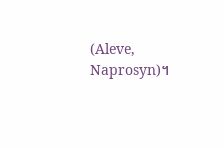(Aleve, Naprosyn)។